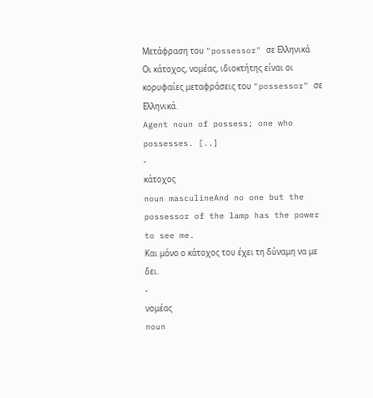Μετάφραση του "possessor" σε Ελληνικά
Οι κάτοχος, νομέας, ιδιοκτήτης είναι οι κορυφαίες μεταφράσεις του "possessor" σε Ελληνικά.
Agent noun of possess; one who possesses. [..]
-
κάτοχος
noun masculineAnd no one but the possessor of the lamp has the power to see me.
Και μόνο ο κάτοχος του έχει τη δύναμη να με δει.
-
νομέας
noun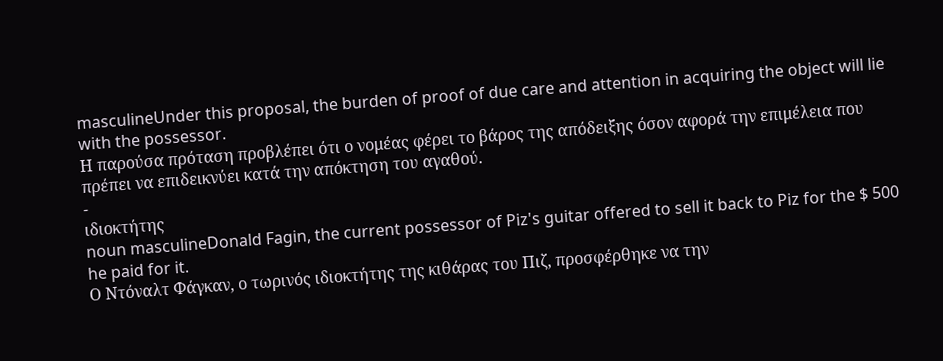masculineUnder this proposal, the burden of proof of due care and attention in acquiring the object will lie with the possessor.
Η παρούσα πρόταση προβλέπει ότι ο νομέας φέρει το βάρος της απόδειξης όσον αφορά την επιμέλεια που πρέπει να επιδεικνύει κατά την απόκτηση του αγαθού.
-
ιδιοκτήτης
noun masculineDonald Fagin, the current possessor of Piz's guitar offered to sell it back to Piz for the $ 500 he paid for it.
Ο Ντόναλτ Φάγκαν, ο τωρινός ιδιοκτήτης της κιθάρας του Πιζ, προσφέρθηκε να την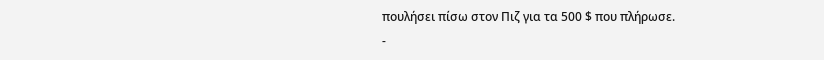πουλήσει πίσω στον Πιζ για τα 500 $ που πλήρωσε.
-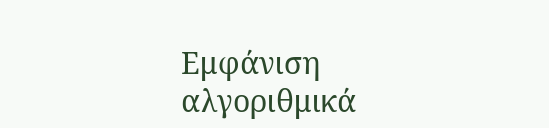Εμφάνιση αλγοριθμικά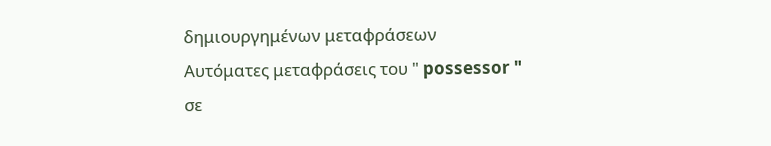δημιουργημένων μεταφράσεων
Αυτόματες μεταφράσεις του " possessor " σε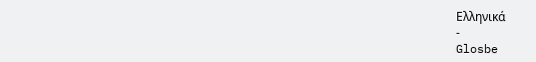Ελληνικά
-
Glosbe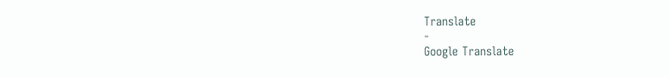Translate
-
Google Translate